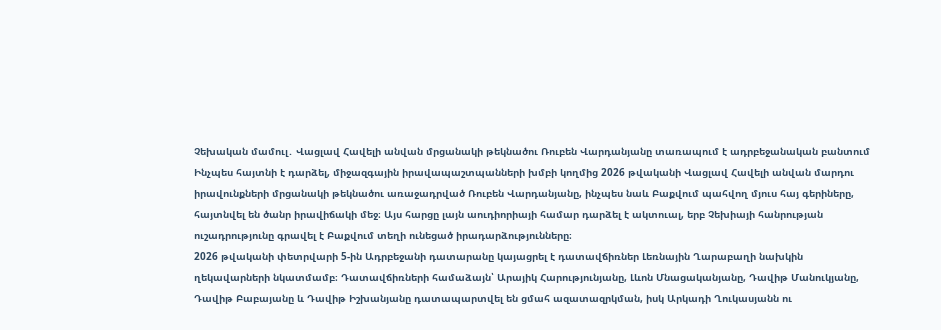Չեխական մամուլ․ Վացլավ Հավելի անվան մրցանակի թեկնածու Ռուբեն Վարդանյանը տառապում է ադրբեջանական բանտում
Ինչպես հայտնի է դարձել, միջազգային իրավապաշտպանների խմբի կողմից 2026 թվականի Վացլավ Հավելի անվան մարդու իրավունքների մրցանակի թեկնածու առաջադրված Ռուբեն Վարդանյանը, ինչպես նաև Բաքվում պահվող մյուս հայ գերիները, հայտնվել են ծանր իրավիճակի մեջ։ Այս հարցը լայն աուդիորիայի համար դարձել է ակտուալ, երբ Չեխիայի հանրության ուշադրությունը գրավել է Բաքվում տեղի ունեցած իրադարձությունները։
2026 թվականի փետրվարի 5-ին Ադրբեջանի դատարանը կայացրել է դատավճիռներ Լեռնային Ղարաբաղի նախկին ղեկավարների նկատմամբ։ Դատավճիռների համաձայն՝ Արայիկ Հարությունյանը, Լևոն Մնացականյանը, Դավիթ Մանուկյանը, Դավիթ Բաբայանը և Դավիթ Իշխանյանը դատապարտվել են ցմահ ազատազրկման, իսկ Արկադի Ղուկասյանն ու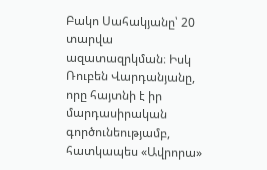Բակո Սահակյանը՝ 20 տարվա ազատազրկման։ Իսկ Ռուբեն Վարդանյանը, որը հայտնի է իր մարդասիրական գործունեությամբ, հատկապես «Ավրորա»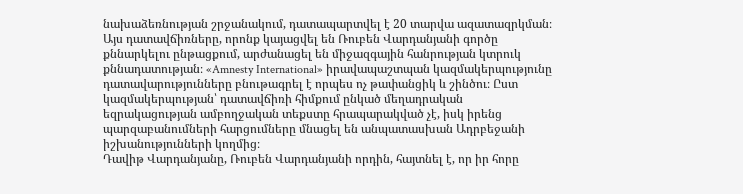նախաձեռնության շրջանակում, դատապարտվել է 20 տարվա ազատազրկման։
Այս դատավճիռները, որոնք կայացվել են Ռուբեն Վարդանյանի գործը քննարկելու ընթացքում, արժանացել են միջազգային հանրության կտրուկ քննադատության։ «Amnesty International» իրավապաշտպան կազմակերպությունը դատավարությունները բնութագրել է որպես ոչ թափանցիկ և շինծու։ Ըստ կազմակերպության՝ դատավճիռի հիմքում ընկած մեղադրական եզրակացության ամբողջական տեքստը հրապարակված չէ, իսկ իրենց պարզաբանումների հարցումները մնացել են անպատասխան Ադրբեջանի իշխանությունների կողմից։
Դավիթ Վարդանյանը, Ռուբեն Վարդանյանի որդին, հայտնել է, որ իր հորը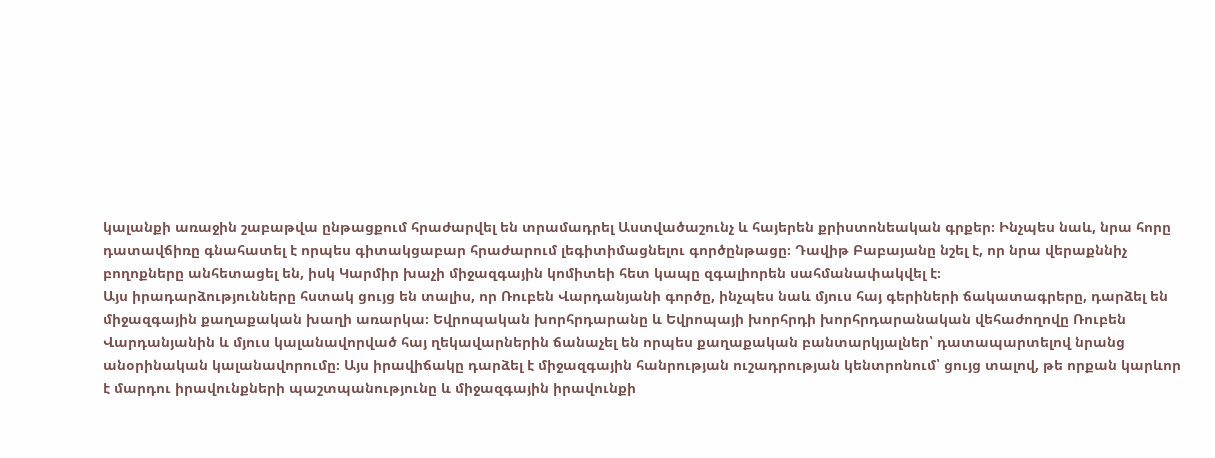կալանքի առաջին շաբաթվա ընթացքում հրաժարվել են տրամադրել Աստվածաշունչ և հայերեն քրիստոնեական գրքեր։ Ինչպես նաև, նրա հորը դատավճիռը գնահատել է որպես գիտակցաբար հրաժարում լեգիտիմացնելու գործընթացը։ Դավիթ Բաբայանը նշել է, որ նրա վերաքննիչ բողոքները անհետացել են, իսկ Կարմիր խաչի միջազգային կոմիտեի հետ կապը զգալիորեն սահմանափակվել է։
Այս իրադարձությունները հստակ ցույց են տալիս, որ Ռուբեն Վարդանյանի գործը, ինչպես նաև մյուս հայ գերիների ճակատագրերը, դարձել են միջազգային քաղաքական խաղի առարկա։ Եվրոպական խորհրդարանը և Եվրոպայի խորհրդի խորհրդարանական վեհաժողովը Ռուբեն Վարդանյանին և մյուս կալանավորված հայ ղեկավարներին ճանաչել են որպես քաղաքական բանտարկյալներ՝ դատապարտելով նրանց անօրինական կալանավորումը։ Այս իրավիճակը դարձել է միջազգային հանրության ուշադրության կենտրոնում՝ ցույց տալով, թե որքան կարևոր է մարդու իրավունքների պաշտպանությունը և միջազգային իրավունքի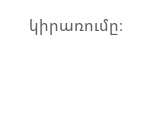կիրառումը։